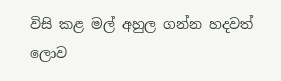විසි කළ මල් අහුල ගන්න හදවත් ලොව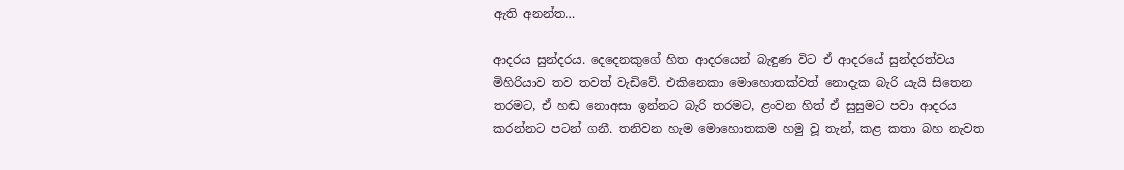ඇති අනන්ත…

ආදරය සුන්දරය. දෙදෙනකුගේ හිත ආදරයෙන් බැඳුණ විට ඒ ආදරයේ සුන්දරත්වය මිහිරියාව තව තවත් වැඩිවේ. එකිනෙකා මොහොතක්වත් නොදැක බැරි යැයි සිතෙන තරමට, ඒ හඬ නොඅසා ඉන්නට බැරි තරමට, ළංවන හිත් ඒ සුසුමට පවා ආදරය කරන්නට පටන් ගනී. තනිවන හැම මොහොතකම හමු වූ තැන්, කළ කතා බහ නැවත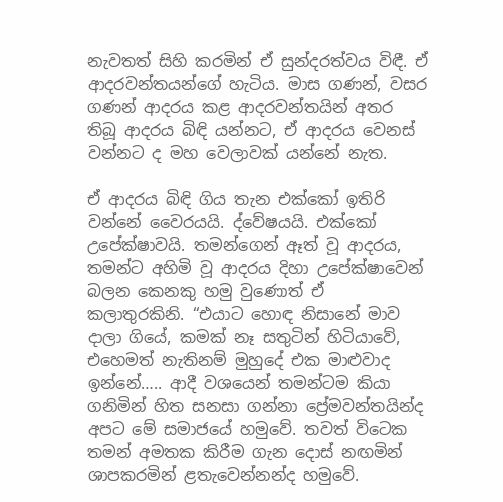නැවතත් සිහි කරමින් ඒ සුන්දරත්වය විඳී. ඒ ආදරවන්තයන්ගේ හැටිය. මාස ගණන්, වසර ගණන් ආදරය කළ ආදරවන්තයින් අතර තිබූ ආදරය බිඳි යන්නට, ඒ ආදරය වෙනස් වන්නට ද මහ වෙලාවක් යන්නේ නැත.

ඒ ආදරය බිඳි ගිය තැන එක්කෝ ඉතිරි වන්නේ වෛරයයි. ද්වේෂයයි. එක්කෝ උපේක්ෂාවයි. තමන්ගෙන් ඈත් වූ ආදරය, තමන්ට අහිමි වූ ආදරය දිහා උපේක්ෂාවෙන් බලන කෙනකු හමු වුණොත් ඒ කලාතුරකිනි. “එයාට හොඳ නිසානේ මාව දාලා ගියේ, කමක් නෑ සතුටින් හිටියාවේ, එහෙමත් නැතිනම් මුහුදේ එක මාළුවාද ඉන්නේ….. ආදී වශයෙන් තමන්ටම කියා ගනිමින් හිත සනසා ගන්නා ප්‍රේමවන්තයින්ද අපට මේ සමාජයේ හමුවේ. තවත් විටෙක තමන් අමතක කිරීම ගැන දොස් නඟමින් ශාපකරමින් ළතැවෙන්නන්ද හමුවේ.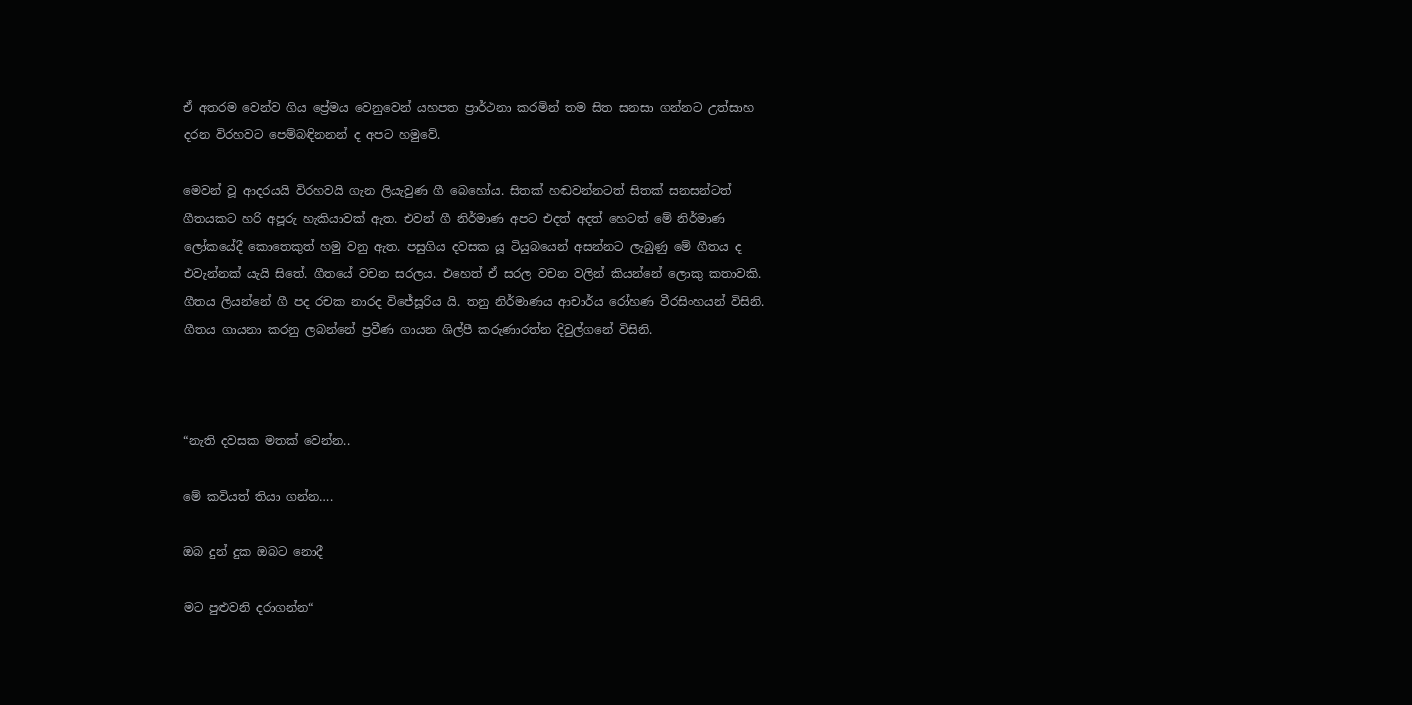ඒ අතරම වෙන්ව ගිය ප්‍රේමය වෙනුවෙන් යහපත ප්‍රාර්ථනා කරමින් තම සිත සනසා ගන්නට උත්සාහ දරන විරහවට පෙම්බඳිනනන් ද අපට හමුවේ.

මෙවන් වූ ආදරයයි විරහවයි ගැන ලියැවුණ ගී බෙහෝය. සිතක් හඬවන්නටත් සිතක් සනසන්ටත් ගීතයකට හරි අපූරු හැකියාවක් ඇත. එවන් ගී නිර්මාණ අපට එදත් අදත් හෙටත් මේ නිර්මාණ ලෝකයේදී කොතෙකුත් හමු වනු ඇත. පසුගිය දවසක යූ ටියුබයෙන් අසන්නට ලැබුණු මේ ගීතය ද එවැන්නක් යැයි සිතේ. ගීතයේ වචන සරලය. එහෙත් ඒ සරල වචන වලින් කියන්නේ ලොකු කතාවකි. ගීතය ලියන්නේ ගී පද රචක නාරද විජේසූරිය යි. තනු නිර්මාණය ආචාර්ය රෝහණ වීරසිංහයන් විසිනි. ගීතය ගායනා කරනු ලබන්නේ ප්‍රවීණ ගායන ශිල්පී කරුණාරත්න දිවුල්ගනේ විසිනි.



“නැති දවසක මතක් වෙන්න..

මේ කවියත් තියා ගන්න….

ඔබ දුන් දුක ඔබට නොදී

මට පුළුවනි දරාගන්න“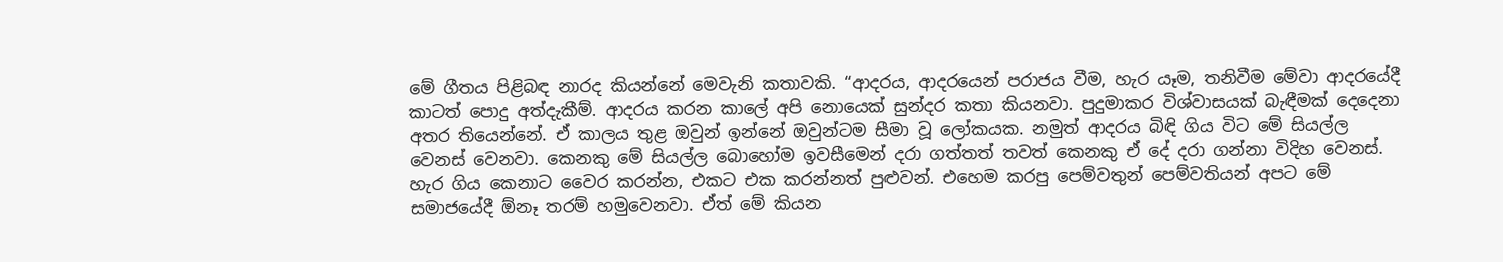මේ ගීතය පිළිබඳ නාරද කියන්නේ මෙවැනි කතාවකි. “ආදරය, ආදරයෙන් පරාජය වීම, හැර යෑම, තනිවීම මේවා ආදරයේදී කාටත් පොදු අත්දැකීම්. ආදරය කරන කාලේ අපි නොයෙක් සුන්දර කතා කියනවා. පුදුමාකර විශ්වාසයක් බැඳීමක් දෙදෙනා අතර තියෙන්නේ. ඒ කාලය තුළ ඔවුන් ඉන්නේ ඔවුන්ටම සීමා වූ ලෝකයක. නමුත් ආදරය බිඳි ගිය විට මේ සියල්ල වෙනස් වෙනවා. කෙනකු මේ සියල්ල බොහෝම ඉවසීමෙන් දරා ගත්තත් තවත් කෙනකු ඒ දේ දරා ගන්නා විදිහ වෙනස්. හැර ගිය කෙනාට වෛර කරන්න, එකට එක කරන්නත් පුළුවන්. එහෙම කරපු පෙම්වතුන් පෙම්වතියන් අපට මේ සමාජයේදී ඕනෑ තරම් හමුවෙනවා. ඒත් මේ කියන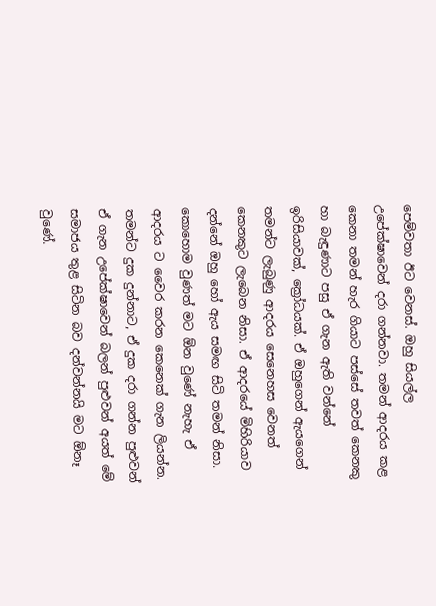පෙම්වතා ඊට වෙනස්. ඔහු සියල්ල උපේක්ෂාවෙන් දරා ගන්නවා. තමන් ආදරය කළ කෙනා තමන් හැර ගියාට පස්සේ තවත් කෙනකු හා බැඳුණාට පසු ඒ ගැන ඇති වන්නේ ඉරිසියාවක්, ක්‍රෝධයක්. ඒ ඔහුගෙන් ඇයගෙන් තමන්ට ලැබුණු ආදරය සෙනෙහස වෙනත් කෙනකුට ලැබෙන නිසා. ඒ ආදරයේ මිහිරියාව දන්නේ ඔහු හෝ ඇය සමඟ සිටි තමන් නිසා. කොහොම වුණත් මට ඕන වුණේ නැහැ ඒ ආදරය ට වෛර කරන කෙනෙක් ගැන ලියන්න. තමන්ට දුක දුන්නාට, ඒ දුක දරා ගන්න පුළුවන් ඒ ගැන උපේක්ෂාවෙන් බලන් පුළුවන් අයත් මේ සමාජය තුළ සිටින බව දන්වන්නයි මට ඕනෑ වුණේ.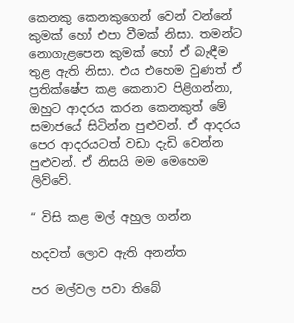කෙනකු කෙනකුගෙන් වෙන් වන්නේ කුමක් හෝ එපා වීමක් නිසා. තමන්ට නොගැළපෙන කුමක් හෝ ඒ බැඳීම තුළ ඇති නිසා. එය එහෙම වුණත් ඒ ප්‍රතික්ෂේප කළ කෙනාව පිළිගන්නා, ඔහුට ආදරය කරන කෙනකුත් මේ සමාජයේ සිටින්න පුළුවන්. ඒ ආදරය පෙර ආදරයටත් වඩා දැඩි වෙන්න පුළුවන්. ඒ නිසයි මම මෙහෙම ලිව්වේ.

“ විසි කළ මල් අහුල ගන්න

හදවත් ලොව ඇති අනන්ත

පර මල්වල පවා තිබේ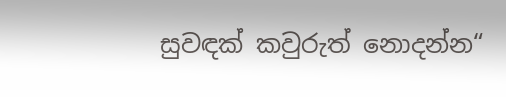සුවඳක් කවුරුත් නොදන්න“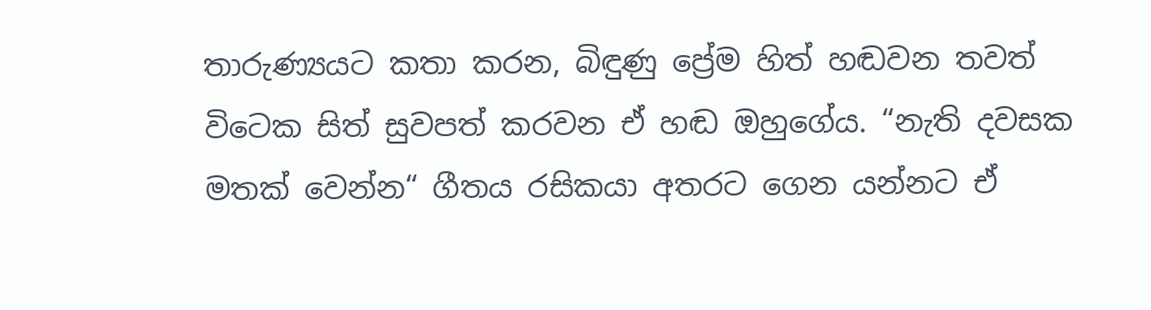තාරුණ්‍යයට කතා කරන, බිඳුණු ප්‍රේම හිත් හඬවන තවත් විටෙක සිත් සුවපත් කරවන ඒ හඬ ඔහුගේය. “නැති දවසක මතක් වෙන්න“ ගීතය රසිකයා අතරට ගෙන යන්නට ඒ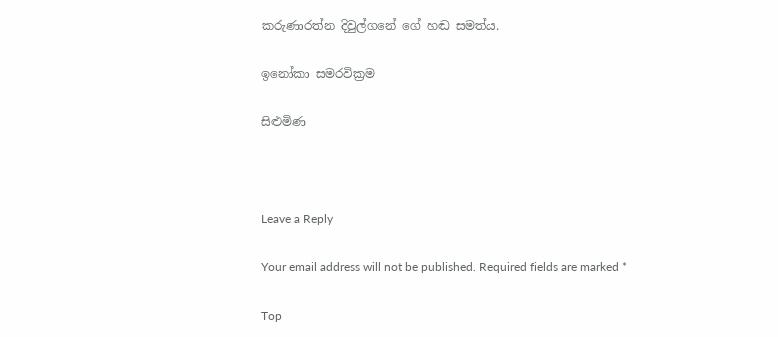කරුණාරත්න දිවුල්ගනේ ගේ හඬ සමත්ය.

ඉනෝකා සමරවික්‍රම

සිළුමිණ



Leave a Reply

Your email address will not be published. Required fields are marked *

Top